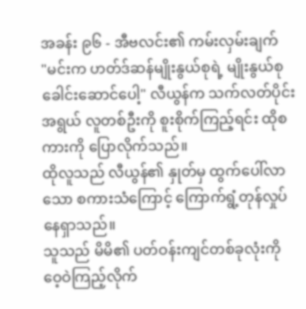အခန်း ၉၆ - အီဗလင်း၏ ကမ်းလှမ်းချက်
"မင်းက ဟတ်ဒ်ဆန်မျိုးနွယ်စုရဲ့ မျိုးနွယ်စုခေါင်းဆောင်ပေါ့" လီယွန်က သက်လတ်ပိုင်းအရွယ် လူတစ်ဦးကို စူးစိုက်ကြည့်ရင်း ထိုစကားကို ပြောလိုက်သည်။
ထိုလူသည် လီယွန်၏ နှုတ်မှ ထွက်ပေါ်လာသော စကားသံကြောင့် ကြောက်ရွံ့တုန်လှုပ်နေရှာသည်။
သူသည် မိမိ၏ ပတ်ဝန်းကျင်တစ်ခုလုံးကို ဝေ့ဝဲကြည့်လိုက်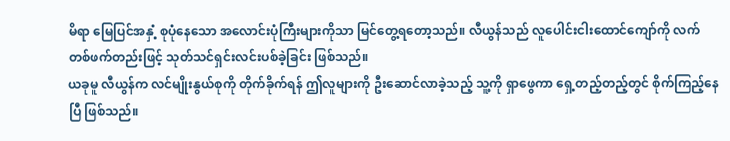မိရာ မြေပြင်အနှံ့ စုပုံနေသော အလောင်းပုံကြီးများကိုသာ မြင်တွေ့ရတော့သည်။ လီယွန်သည် လူပေါင်းငါးထောင်ကျော်ကို လက်တစ်ဖက်တည်းဖြင့် သုတ်သင်ရှင်းလင်းပစ်ခဲ့ခြင်း ဖြစ်သည်။
ယခုမူ လီယွန်က လင်မျိုးနွယ်စုကို တိုက်ခိုက်ရန် ဤလူများကို ဦးဆောင်လာခဲ့သည့် သူ့ကို ရှာဖွေကာ ရှေ့တည့်တည့်တွင် စိုက်ကြည့်နေပြီ ဖြစ်သည်။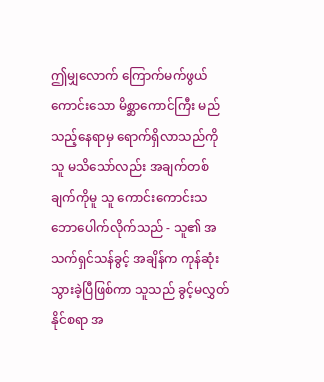ဤမျှလောက် ကြောက်မက်ဖွယ်ကောင်းသော မိစ္ဆာကောင်ကြီး မည်သည့်နေရာမှ ရောက်ရှိလာသည်ကို သူ မသိသော်လည်း အချက်တစ်ချက်ကိုမူ သူ ကောင်းကောင်းသဘောပေါက်လိုက်သည် - သူ၏ အသက်ရှင်သန်ခွင့် အချိန်က ကုန်ဆုံးသွားခဲ့ပြီဖြစ်ကာ သူသည် ခွင့်မလွှတ်နိုင်စရာ အ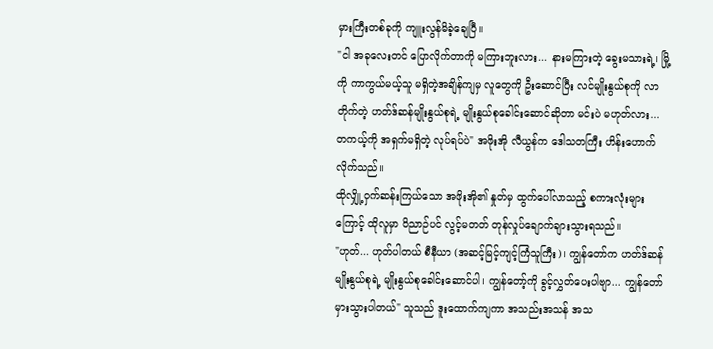မှားကြီးတစ်ခုကို ကျူးလွန်မိခဲ့ချေပြီ။
"ငါ အခုလေးတင် ပြောလိုက်တာကို မကြားဘူးလား... နားမကြားတဲ့ ခွေးမသားရဲ့၊ မြို့ကို ကာကွယ်မယ့်သူ မရှိတဲ့အချိန်ကျမှ လူတွေကို ဦးဆောင်ပြီး လင်မျိုးနွယ်စုကို လာတိုက်တဲ့ ဟတ်ဒ်ဆန်မျိုးနွယ်စုရဲ့ မျိုးနွယ်စုခေါင်းဆောင်ဆိုတာ မင်းပဲ မဟုတ်လား... တကယ့်ကို အရှက်မရှိတဲ့ လုပ်ရပ်ပဲ" အဖိုးအို လီယွန်က ဒေါသတကြီး ဟိန်းဟောက်လိုက်သည်။
ထိုလျှို့ဝှက်ဆန်းကြယ်သော အဖိုးအို၏ နှုတ်မှ ထွက်ပေါ်လာသည့် စကားလုံးများကြောင့် ထိုလူမှာ ဝိညာဉ်ပင် လွင့်မတတ် တုန်လှုပ်ချောက်ချားသွားရသည်။
"ဟုတ်... ဟုတ်ပါတယ် စီနီယာ (အဆင့်မြင့်ကျင့်ကြံသူကြီး)၊ ကျွန်တော်က ဟတ်ဒ်ဆန်မျိုးနွယ်စုရဲ့ မျိုးနွယ်စုခေါင်းဆောင်ပါ၊ ကျွန်တော့်ကို ခွင့်လွှတ်ပေးပါဗျာ... ကျွန်တော် မှားသွားပါတယ်" သူသည် ဒူးထောက်ကျကာ အသည်းအသန် အသ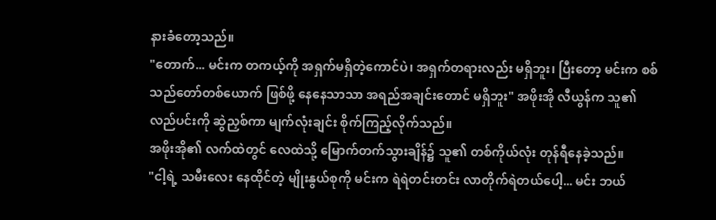နားခံတော့သည်။
"တောက်... မင်းက တကယ့်ကို အရှက်မရှိတဲ့ကောင်ပဲ၊ အရှက်တရားလည်း မရှိဘူး၊ ပြီးတော့ မင်းက စစ်သည်တော်တစ်ယောက် ဖြစ်ဖို့ နေနေသာသာ အရည်အချင်းတောင် မရှိဘူး" အဖိုးအို လီယွန်က သူ၏ လည်ပင်းကို ဆွဲညှစ်ကာ မျက်လုံးချင်း စိုက်ကြည့်လိုက်သည်။
အဖိုးအို၏ လက်ထဲတွင် လေထဲသို့ မြောက်တက်သွားချိန်၌ သူ၏ တစ်ကိုယ်လုံး တုန်ရီနေခဲ့သည်။
"ငါ့ရဲ့ သမီးလေး နေထိုင်တဲ့ မျိုးနွယ်စုကို မင်းက ရဲရဲတင်းတင်း လာတိုက်ရဲတယ်ပေါ့... မင်း ဘယ်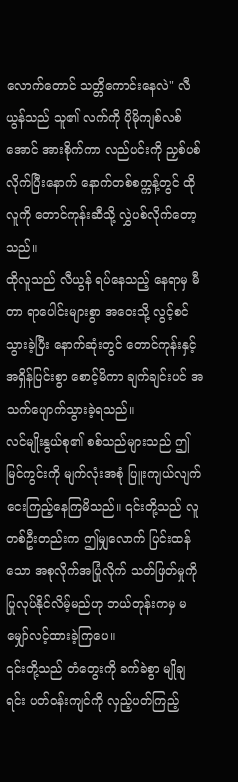လောက်တောင် သတ္တိကောင်းနေလဲ" လီယွန်သည် သူ၏ လက်ကို ပိုမိုကျစ်လစ်အောင် အားစိုက်ကာ လည်ပင်းကို ညှစ်ပစ်လိုက်ပြီးနောက် နောက်တစ်စက္ကန့်တွင် ထိုလူကို တောင်ကုန်းဆီသို့ လွှဲပစ်လိုက်တော့သည်။
ထိုလူသည် လီယွန် ရပ်နေသည့် နေရာမှ မီတာ ရာပေါင်းများစွာ အဝေးသို့ လွင့်စင်သွားခဲ့ပြီး နောက်ဆုံးတွင် တောင်ကုန်းနှင့် အရှိန်ပြင်းစွာ စောင့်မိကာ ချက်ချင်းပင် အသက်ပျောက်သွားခဲ့ရသည်။
လင်မျိုးနွယ်စု၏ စစ်သည်များသည် ဤမြင်ကွင်းကို မျက်လုံးအစုံ ပြူးကျယ်လျက် ငေးကြည့်နေကြမိသည်။ ၎င်းတို့သည် လူတစ်ဦးတည်းက ဤမျှလောက် ပြင်းထန်သော အစုလိုက်အပြုံလိုက် သတ်ဖြတ်မှုကို ပြုလုပ်နိုင်လိမ့်မည်ဟု ဘယ်တုန်းကမှ မမျှော်လင့်ထားခဲ့ကြပေ။
၎င်းတို့သည် တံတွေးကို ခက်ခဲစွာ မျိုချရင်း ပတ်ဝန်းကျင်ကို လှည့်ပတ်ကြည့်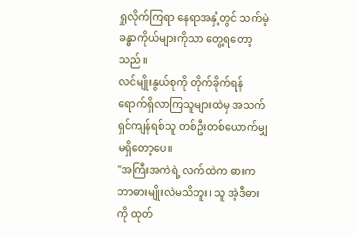ရှုလိုက်ကြရာ နေရာအနှံ့တွင် သက်မဲ့ခန္ဓာကိုယ်များကိုသာ တွေ့ရတော့သည်။
လင်မျိုးနွယ်စုကို တိုက်ခိုက်ရန် ရောက်ရှိလာကြသူများထဲမှ အသက်ရှင်ကျန်ရစ်သူ တစ်ဦးတစ်ယောက်မျှ မရှိတော့ပေ။
"အကြီးအကဲရဲ့ လက်ထဲက ဓားက ဘာဓားမျိုးလဲမသိဘူး၊ သူ အဲ့ဒီဓားကို ထုတ်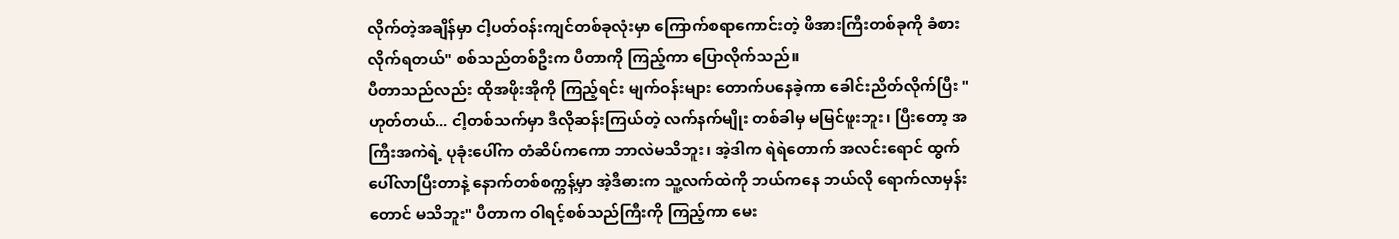လိုက်တဲ့အချိန်မှာ ငါ့ပတ်ဝန်းကျင်တစ်ခုလုံးမှာ ကြောက်စရာကောင်းတဲ့ ဖိအားကြီးတစ်ခုကို ခံစားလိုက်ရတယ်" စစ်သည်တစ်ဦးက ပီတာကို ကြည့်ကာ ပြောလိုက်သည်။
ပီတာသည်လည်း ထိုအဖိုးအိုကို ကြည့်ရင်း မျက်ဝန်းများ တောက်ပနေခဲ့ကာ ခေါင်းညိတ်လိုက်ပြီး "ဟုတ်တယ်... ငါ့တစ်သက်မှာ ဒီလိုဆန်းကြယ်တဲ့ လက်နက်မျိုး တစ်ခါမှ မမြင်ဖူးဘူး၊ ပြီးတော့ အကြီးအကဲရဲ့ ပုခုံးပေါ်က တံဆိပ်ကကော ဘာလဲမသိဘူး၊ အဲ့ဒါက ရဲရဲတောက် အလင်းရောင် ထွက်ပေါ်လာပြီးတာနဲ့ နောက်တစ်စက္ကန့်မှာ အဲ့ဒီဓားက သူ့လက်ထဲကို ဘယ်ကနေ ဘယ်လို ရောက်လာမှန်းတောင် မသိဘူး" ပီတာက ဝါရင့်စစ်သည်ကြီးကို ကြည့်ကာ မေး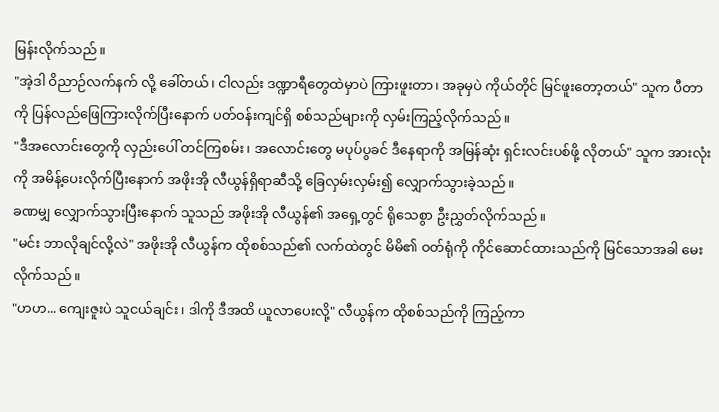မြန်းလိုက်သည်။
"အဲ့ဒါ ဝိညာဉ်လက်နက် လို့ ခေါ်တယ်၊ ငါလည်း ဒဏ္ဍာရီတွေထဲမှာပဲ ကြားဖူးတာ၊ အခုမှပဲ ကိုယ်တိုင် မြင်ဖူးတော့တယ်" သူက ပီတာကို ပြန်လည်ဖြေကြားလိုက်ပြီးနောက် ပတ်ဝန်းကျင်ရှိ စစ်သည်များကို လှမ်းကြည့်လိုက်သည်။
"ဒီအလောင်းတွေကို လှည်းပေါ် တင်ကြစမ်း၊ အလောင်းတွေ မပုပ်ပွခင် ဒီနေရာကို အမြန်ဆုံး ရှင်းလင်းပစ်ဖို့ လိုတယ်" သူက အားလုံးကို အမိန့်ပေးလိုက်ပြီးနောက် အဖိုးအို လီယွန်ရှိရာဆီသို့ ခြေလှမ်းလှမ်း၍ လျှောက်သွားခဲ့သည်။
ခဏမျှ လျှောက်သွားပြီးနောက် သူသည် အဖိုးအို လီယွန်၏ အရှေ့တွင် ရိုသေစွာ ဦးညွှတ်လိုက်သည်။
"မင်း ဘာလိုချင်လို့လဲ" အဖိုးအို လီယွန်က ထိုစစ်သည်၏ လက်ထဲတွင် မိမိ၏ ဝတ်ရုံကို ကိုင်ဆောင်ထားသည်ကို မြင်သောအခါ မေးလိုက်သည်။
"ဟဟ... ကျေးဇူးပဲ သူငယ်ချင်း၊ ဒါကို ဒီအထိ ယူလာပေးလို့" လီယွန်က ထိုစစ်သည်ကို ကြည့်ကာ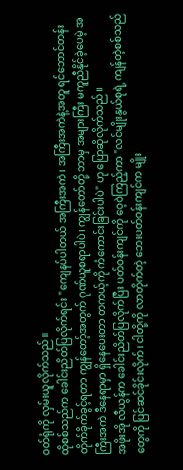ဝတ်ရုံကို လှမ်းယူလိုက်သည်။
ထိုစစ်သည်က ခေါင်းညိတ်ပြလိုက်ရင်း "ကျေနပ်ပါတယ် အကြီးအကဲ၊ အကြီးအကဲနဲ့အတူ ရင်ဘောင်တန်း တိုက်ခိုက်ခွင့်ရတာ ကျွန်တော့်အတွက် ဂုဏ်ယူစရာပါပဲ၊ ကျွန်တော်တို့ ဘာမှ အများကြီး မကူညီနိုင်ခဲ့ပေမဲ့ အကြီးအကဲ ဒီနေရာမှာ ရှိနေပေးတာ တကယ့်ကို ကံကောင်းခြင်းပါပဲ" ဟု ပြောဆိုလိုက်သည်။
အဖိုးအို လီယွန်က ခေါင်းညိတ်ပြလိုက်ပြီး ပတ်ဝန်းကျင်ကို ဝေ့ဝဲကြည့်ကာ "လင်မျိုးနွယ်စုရဲ့ ကျန်တဲ့စစ်သည်တွေကို ပြင်ဆင်ခိုင်းလိုက်၊ ငါတို့ကို လာတိုက်တဲ့ ဘေးပတ်ဝန်းကျင်က မျိုး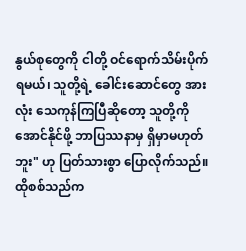နွယ်စုတွေကို ငါတို့ ဝင်ရောက်သိမ်းပိုက်ရမယ်၊ သူတို့ရဲ့ ခေါင်းဆောင်တွေ အားလုံး သေကုန်ကြပြီဆိုတော့ သူတို့ကို အောင်နိုင်ဖို့ ဘာပြဿနာမှ ရှိမှာမဟုတ်ဘူး" ဟု ပြတ်သားစွာ ပြောလိုက်သည်။
ထိုစစ်သည်က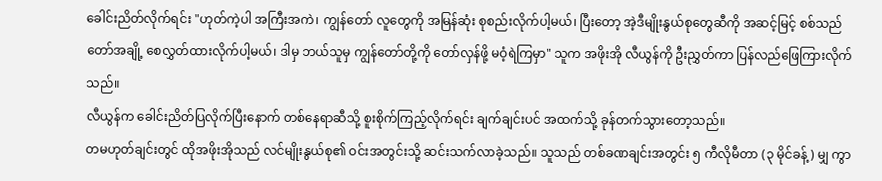ခေါင်းညိတ်လိုက်ရင်း "ဟုတ်ကဲ့ပါ အကြီးအကဲ၊ ကျွန်တော် လူတွေကို အမြန်ဆုံး စုစည်းလိုက်ပါ့မယ်၊ ပြီးတော့ အဲ့ဒီမျိုးနွယ်စုတွေဆီကို အဆင့်မြင့် စစ်သည်တော်အချို့ စေလွှတ်ထားလိုက်ပါ့မယ်၊ ဒါမှ ဘယ်သူမှ ကျွန်တော်တို့ကို တော်လှန်ဖို့ မဝံ့ရဲကြမှာ" သူက အဖိုးအို လီယွန်ကို ဦးညွှတ်ကာ ပြန်လည်ဖြေကြားလိုက်သည်။
လီယွန်က ခေါင်းညိတ်ပြလိုက်ပြီးနောက် တစ်နေရာဆီသို့ စူးစိုက်ကြည့်လိုက်ရင်း ချက်ချင်းပင် အထက်သို့ ခုန်တက်သွားတော့သည်။
တမဟုတ်ချင်းတွင် ထိုအဖိုးအိုသည် လင်မျိုးနွယ်စု၏ ဝင်းအတွင်းသို့ ဆင်းသက်လာခဲ့သည်။ သူသည် တစ်ခဏချင်းအတွင်း ၅ ကီလိုမီတာ (၃ မိုင်ခန့်) မျှ ကွာ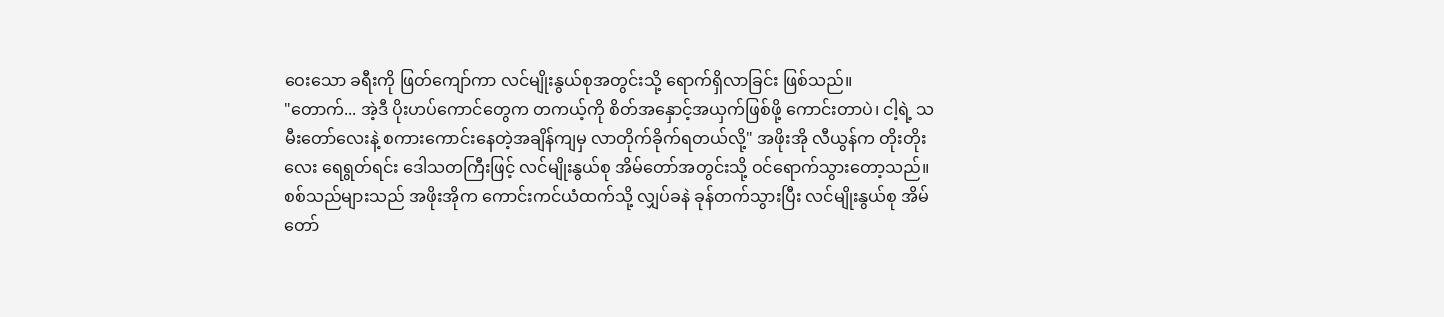ဝေးသော ခရီးကို ဖြတ်ကျော်ကာ လင်မျိုးနွယ်စုအတွင်းသို့ ရောက်ရှိလာခြင်း ဖြစ်သည်။
"တောက်... အဲ့ဒီ ပိုးဟပ်ကောင်တွေက တကယ့်ကို စိတ်အနှောင့်အယှက်ဖြစ်ဖို့ ကောင်းတာပဲ၊ ငါ့ရဲ့ သမီးတော်လေးနဲ့ စကားကောင်းနေတဲ့အချိန်ကျမှ လာတိုက်ခိုက်ရတယ်လို့" အဖိုးအို လီယွန်က တိုးတိုးလေး ရေရွတ်ရင်း ဒေါသတကြီးဖြင့် လင်မျိုးနွယ်စု အိမ်တော်အတွင်းသို့ ဝင်ရောက်သွားတော့သည်။
စစ်သည်များသည် အဖိုးအိုက ကောင်းကင်ယံထက်သို့ လျှပ်ခနဲ ခုန်တက်သွားပြီး လင်မျိုးနွယ်စု အိမ်တော်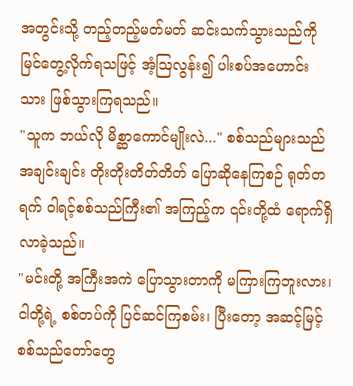အတွင်းသို့ တည့်တည့်မတ်မတ် ဆင်းသက်သွားသည်ကို မြင်တွေ့လိုက်ရသဖြင့် အံ့ဩလွန်း၍ ပါးစပ်အဟောင်းသား ဖြစ်သွားကြရသည်။
"သူက ဘယ်လို မိစ္ဆာကောင်မျိုးလဲ..." စစ်သည်များသည် အချင်းချင်း တိုးတိုးတိတ်တိတ် ပြောဆိုနေကြစဉ် ရုတ်တရက် ဝါရင့်စစ်သည်ကြီး၏ အကြည့်က ၎င်းတို့ထံ ရောက်ရှိလာခဲ့သည်။
"မင်းတို့ အကြီးအကဲ ပြောသွားတာကို မကြားကြဘူးလား၊ ငါတို့ရဲ့ စစ်တပ်ကို ပြင်ဆင်ကြစမ်း၊ ပြီးတော့ အဆင့်မြင့် စစ်သည်တော်တွေ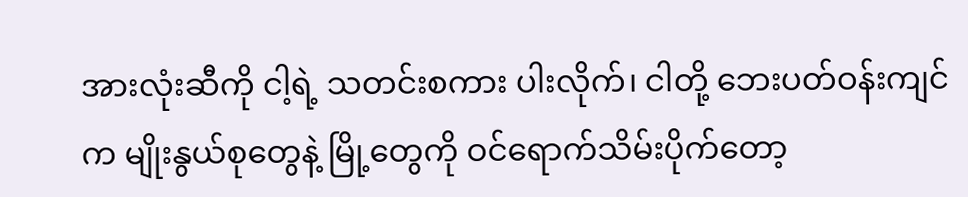အားလုံးဆီကို ငါ့ရဲ့ သတင်းစကား ပါးလိုက်၊ ငါတို့ ဘေးပတ်ဝန်းကျင်က မျိုးနွယ်စုတွေနဲ့ မြို့တွေကို ဝင်ရောက်သိမ်းပိုက်တော့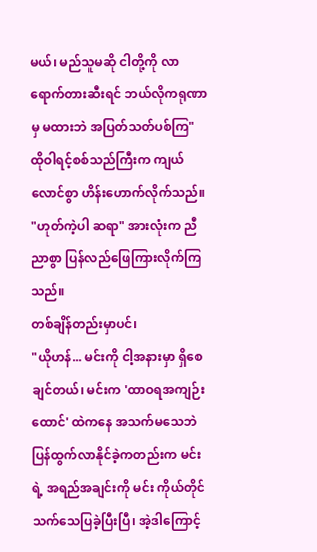မယ်၊ မည်သူမဆို ငါတို့ကို လာရောက်တားဆီးရင် ဘယ်လိုကရုဏာမှ မထားဘဲ အပြတ်သတ်ပစ်ကြ" ထိုဝါရင့်စစ်သည်ကြီးက ကျယ်လောင်စွာ ဟိန်းဟောက်လိုက်သည်။
"ဟုတ်ကဲ့ပါ ဆရာ" အားလုံးက ညီညာစွာ ပြန်လည်ဖြေကြားလိုက်ကြသည်။
တစ်ချိန်တည်းမှာပင်၊
"ယိုဟန်... မင်းကို ငါ့အနားမှာ ရှိစေချင်တယ်၊ မင်းက 'ထာဝရအကျဉ်းထောင်' ထဲကနေ အသက်မသေဘဲ ပြန်ထွက်လာနိုင်ခဲ့ကတည်းက မင်းရဲ့ အရည်အချင်းကို မင်း ကိုယ်တိုင် သက်သေပြခဲ့ပြီးပြီ၊ အဲ့ဒါကြောင့်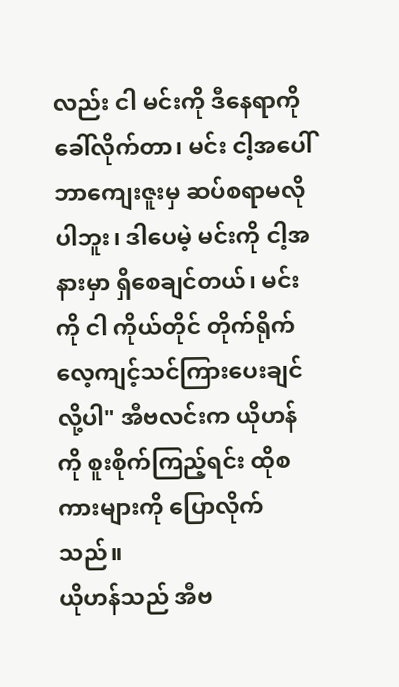လည်း ငါ မင်းကို ဒီနေရာကို ခေါ်လိုက်တာ၊ မင်း ငါ့အပေါ် ဘာကျေးဇူးမှ ဆပ်စရာမလိုပါဘူး၊ ဒါပေမဲ့ မင်းကို ငါ့အနားမှာ ရှိစေချင်တယ်၊ မင်းကို ငါ ကိုယ်တိုင် တိုက်ရိုက် လေ့ကျင့်သင်ကြားပေးချင်လို့ပါ" အီဗလင်းက ယိုဟန်ကို စူးစိုက်ကြည့်ရင်း ထိုစကားများကို ပြောလိုက်သည်။
ယိုဟန်သည် အီဗ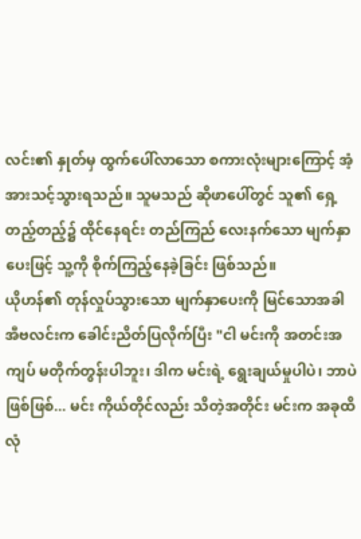လင်း၏ နှုတ်မှ ထွက်ပေါ်လာသော စကားလုံးများကြောင့် အံ့အားသင့်သွားရသည်။ သူမသည် ဆိုဖာပေါ်တွင် သူ၏ ရှေ့တည့်တည့်၌ ထိုင်နေရင်း တည်ကြည် လေးနက်သော မျက်နှာပေးဖြင့် သူ့ကို စိုက်ကြည့်နေခဲ့ခြင်း ဖြစ်သည်။
ယိုဟန်၏ တုန်လှုပ်သွားသော မျက်နှာပေးကို မြင်သောအခါ အီဗလင်းက ခေါင်းညိတ်ပြလိုက်ပြီး "ငါ မင်းကို အတင်းအကျပ် မတိုက်တွန်းပါဘူး၊ ဒါက မင်းရဲ့ ရွေးချယ်မှုပါပဲ၊ ဘာပဲဖြစ်ဖြစ်... မင်း ကိုယ်တိုင်လည်း သိတဲ့အတိုင်း မင်းက အခုထိ လုံ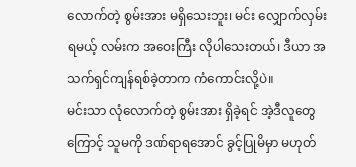လောက်တဲ့ စွမ်းအား မရှိသေးဘူး၊ မင်း လျှောက်လှမ်းရမယ့် လမ်းက အဝေးကြီး လိုပါသေးတယ်၊ ဒီယာ အသက်ရှင်ကျန်ရစ်ခဲ့တာက ကံကောင်းလို့ပဲ။
မင်းသာ လုံလောက်တဲ့ စွမ်းအား ရှိခဲ့ရင် အဲ့ဒီလူတွေကြောင့် သူမကို ဒဏ်ရာရအောင် ခွင့်ပြုမိမှာ မဟုတ်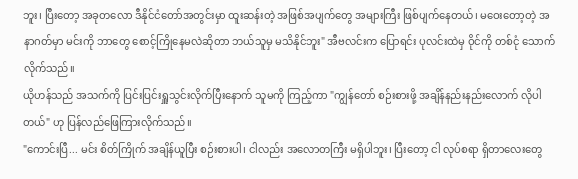ဘူး၊ ပြီးတော့ အခုတလော ဒီနိုင်ငံတော်အတွင်းမှာ ထူးဆန်းတဲ့ အဖြစ်အပျက်တွေ အများကြီး ဖြစ်ပျက်နေတယ်၊ မဝေးတော့တဲ့ အနာဂတ်မှာ မင်းကို ဘာတွေ စောင့်ကြိုနေမလဲဆိုတာ ဘယ်သူမှ မသိနိုင်ဘူး" အီဗလင်းက ပြောရင်း ပုလင်းထဲမှ ဝိုင်ကို တစ်ငုံ သောက်လိုက်သည်။
ယိုဟန်သည် အသက်ကို ပြင်းပြင်းရှူသွင်းလိုက်ပြီးနောက် သူမကို ကြည့်ကာ "ကျွန်တော် စဉ်းစားဖို့ အချိန်နည်းနည်းလောက် လိုပါတယ်" ဟု ပြန်လည်ဖြေကြားလိုက်သည်။
"ကောင်းပြီ... မင်း စိတ်ကြိုက် အချိန်ယူပြီး စဉ်းစားပါ၊ ငါလည်း အလောတကြီး မရှိပါဘူး၊ ပြီးတော့ ငါ လုပ်စရာ ရှိတာလေးတွေ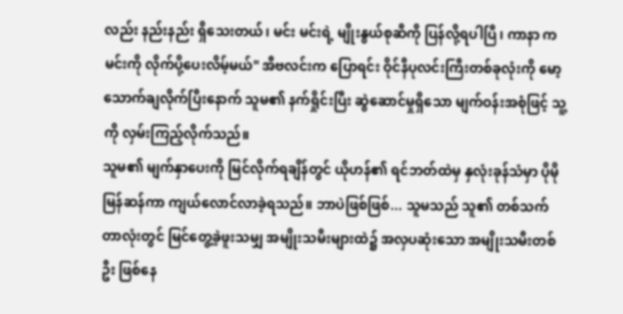လည်း နည်းနည်း ရှိသေးတယ်၊ မင်း မင်းရဲ့ မျိုးနွယ်စုဆီကို ပြန်လို့ရပါပြီ၊ ကာနာ က မင်းကို လိုက်ပို့ပေးလိမ့်မယ်" အီဗလင်းက ပြောရင်း ဝိုင်နီပုလင်းကြီးတစ်ခုလုံးကို မော့သောက်ချလိုက်ပြီးနောက် သူမ၏ နက်ရှိုင်းပြီး ဆွဲဆောင်မှုရှိသော မျက်ဝန်းအစုံဖြင့် သူ့ကို လှမ်းကြည့်လိုက်သည်။
သူမ၏ မျက်နှာပေးကို မြင်လိုက်ရချိန်တွင် ယိုဟန်၏ ရင်ဘတ်ထဲမှ နှလုံးခုန်သံမှာ ပိုမိုမြန်ဆန်ကာ ကျယ်လောင်လာခဲ့ရသည်။ ဘာပဲဖြစ်ဖြစ်... သူမသည် သူ၏ တစ်သက်တာလုံးတွင် မြင်တွေ့ခဲ့ဖူးသမျှ အမျိုးသမီးများထဲ၌ အလှပဆုံးသော အမျိုးသမီးတစ်ဦး ဖြစ်နေ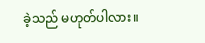ခဲ့သည် မဟုတ်ပါလား။